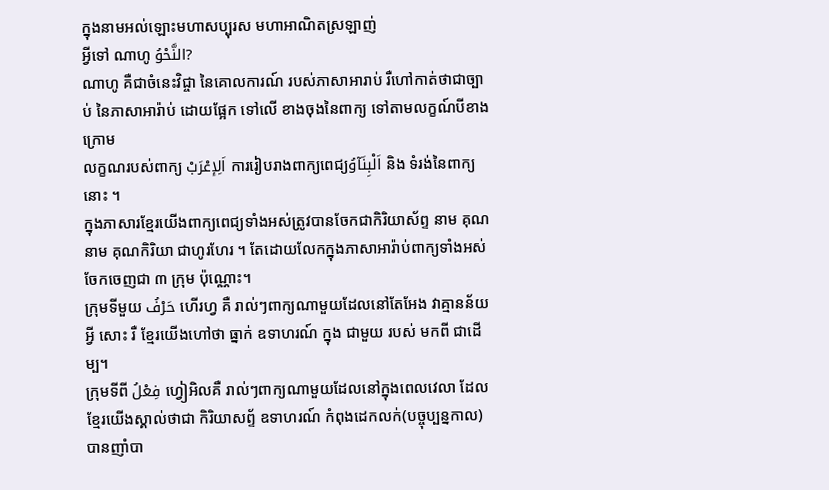ក្នុងនាមអល់ឡោះមហាសប្បុរស មហាអាណិតស្រឡាញ់
អ្វីទៅ ណាហូ النَّحْوُ?
ណាហូ គឺជាចំនេះវិជ្ចា នៃគេាលការណ៍ របស់ភាសាអារាប់ រឺហៅកាត់ថាជាច្បាប់ នៃភាសាអារ៉ាប់ ដេាយផ្អែក ទៅលេី ខាងចុងនៃពាក្យ ទៅតាមលក្ខណ៍បីខាងក្រេាម
លក្ខណរបស់ពាក្យ اَلِإعْرَبْ ការរៀបរាងពាក្យពេជ្យاَلْبِنَآوُ និង ទំរង់នៃពាក្យនោះ ។
ក្នុងភាសារខ្មែរយេីងពាក្យពេជ្យទាំងអស់ត្រូវបានចែកជាកិរិយាស័ព្ទ នាម គុណនាម គុណកិរិយា ជាហូរហែរ ។ តែដេាយលែកក្នុងភាសាអារ៉ាប់ពាក្យទាំងអស់ចែកចេញជា ៣ ក្រុម ប៉ុណ្ណោះ។
ក្រុមទីមួយ حَرْفُ ហើរហ្វ គឺ រាល់ៗពាក្យណាមួយដែលនៅតែអែង វាគ្មានន័យអ្វី សោះ រឺ ខ្មែរយេីងហៅថា ធ្នាក់ ឧទាហរណ៍ ក្នុង ជាមួយ របស់ មកពី ជាដេីម្ប។
ក្រុមទីពី فِعْلُ ហ្វៀអិលគឺ រាល់ៗពាក្យណាមួយដែលនៅក្នុងពេលវេលា ដែលខ្មែរយេីងស្គាល់ថាជា កិរិយាសព្ទ័ ឧទាហរណ៍ កំពុងដេកលក់(បច្ចុប្បន្នកាល) បានញាំបា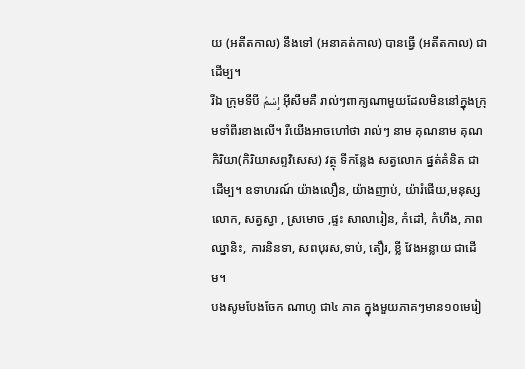យ (អតីតកាល) នឹងទៅ (អនាគត់កាល) បានធ្វេី (អតីតកាល) ជាដេីម្ប។
រីឯ ក្រុមទីបី إِسْمُ អុីសឹមគឺ រាល់ៗពាក្យណាមួយដែលមិននៅក្នុងក្រុមទាំពីរខាងលេី។ រឺយេីងអាចហៅថា រាល់ៗ នាម គុណនាម គុណកិរិយា(កិរិយាសព្ទវិសេស) វត្ថុ ទីកន្លែង សត្វលេាក ផ្នត់គំនិត ជាដេីម្ប។ ឧទាហរណ៍ យ៉ាងលឿន, យ៉ាងញាប់, យ៉ារំផេីយ,មនុស្សលេាក, សត្វស្វា , ស្រមេាច ,ផ្ទះ សាលារៀន, កំដៅ, កំហឹង, ភាពឈ្នានិះ, ការនិនទា, សពបុរស,ទាប់, តឿរ, ខ្លី វែងអន្លាយ ជាដេីម។
បងសូមបែងចែក ណាហូ ជា៤ ភាគ ក្នុងមួយភាគៗមាន១០មេរៀ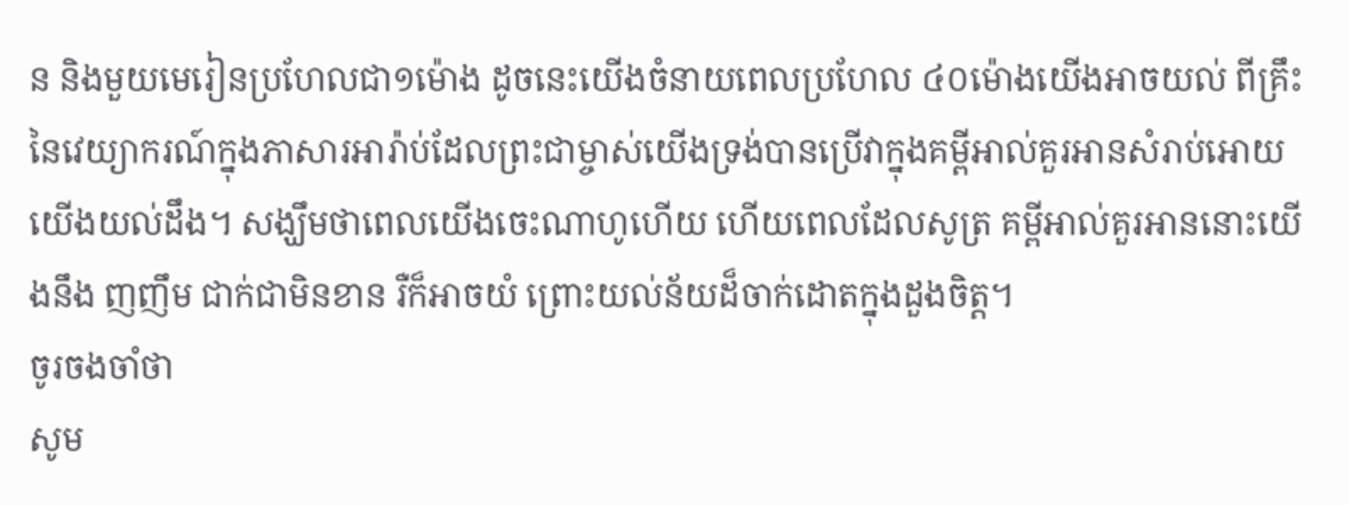ន និងមួយមេរៀនប្រហែលជា១ម៉ោង ដូចនេះយេីងចំនាយពេលប្រហែល ៤០ម៉ោងយេីងអាចយល់ ពីគ្រឹះនៃវេយ្យាករណ៍ក្នុងភាសារអារ៉ាប់ដែលព្រះជាម្ចាស់យេីងទ្រង់បានប្រេីវាក្នុងគម្ពីអាល់គួរអានសំរាប់អេាយយេីងយល់ដឹង។ សង្ឃឹមថាពេលយេីងចេះណាហូហេីយ ហេីយពេលដែលសូត្រ គម្ពីអាល់គួរអាននោះយេីងនឹង ញញឹម ជាក់ជាមិនខាន រឺក៏អាចយំ ព្រោះយល់ន័យដ៏ចាក់ដេាតក្នុងដួងចិត្ត។
ចូរចងចាំថា
សូម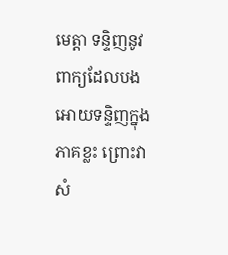មេត្តា ទន្ទិញនូវពាក្យដែលបង អេាយទន្ទិញក្នុងភាគខ្លះ ព្រោះវាសំ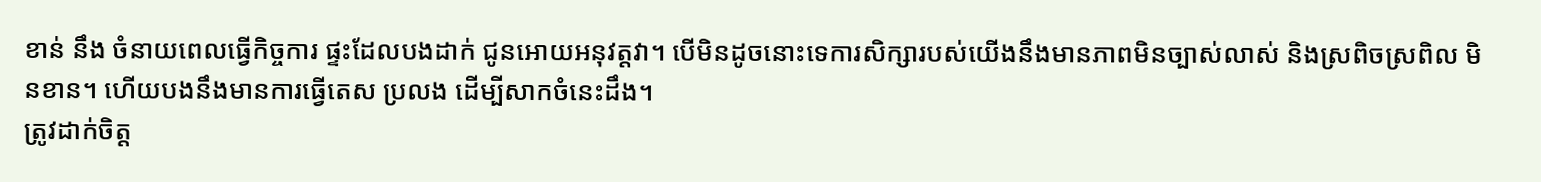ខាន់ នឹង ចំនាយពេលធ្វេីកិច្ចការ ផ្ទះដែលបងដាក់ ជូនអេាយអនុវត្តវា។ បេីមិនដូចនោះទេការសិក្សារបស់យេីងនឹងមានភាពមិនច្បាស់លាស់ និងស្រពិចស្រពិល មិនខាន។ ហេីយបងនឹងមានការធ្វេីតេស ប្រលង ដេីម្បីសាកចំនេះដឹង។
ត្រូវដាក់ចិត្ត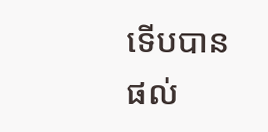ទេីបបានផល់